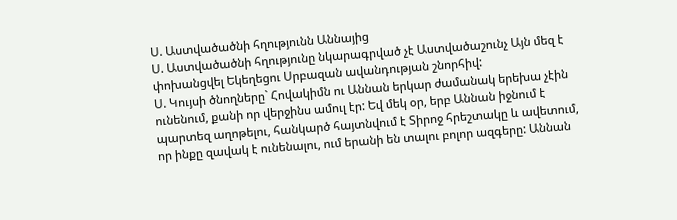Ս. Աստվածածնի հղությունն Աննայից
Ս. Աստվածածնի հղությունը նկարագրված չէ Աստվածաշունչ Այն մեզ է փոխանցվել Եկեղեցու Սրբազան ավանդության շնորհիվ:
Ս. Կույսի ծնողները` Հովակիմն ու Աննան երկար ժամանակ երեխա չէին ունենում, քանի որ վերջինս ամուլ էր: Եվ մեկ օր, երբ Աննան իջնում է պարտեզ աղոթելու, հանկարծ հայտնվում է Տիրոջ հրեշտակը և ավետում, որ ինքը զավակ է ունենալու, ում երանի են տալու բոլոր ազգերը: Աննան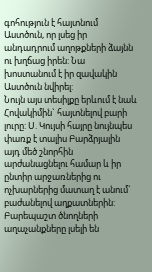գոհություն է հայտնում Աստծուն, որ լսեց իր անդադրում աղոթքների ձայնն ու խղճաց իրեն: Նա խոստանում է իր զավակին Աստծուն նվիրել:
Նույն այս տեսիլքը երևում է նաև Հովակիմին` հայտնելով բարի լուրը: Ս. Կույսի հայրը նույնպես փառք է տալիս Բարձրյալին այդ մեծ շնորհին արժանացնելու համար և իր ընտիր արջառներից ու ոչխարներից մատաղ է անում` բաժանելով աղքատներին:
Բարեպաշտ ծնողների աղաչանքները լսելի են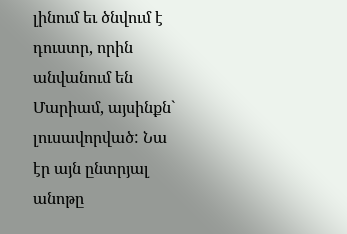լինում եւ ծնվում է դուստր, որին անվանում են Մարիամ, այսինքն` լուսավորված: Նա էր այն ընտրյալ անոթը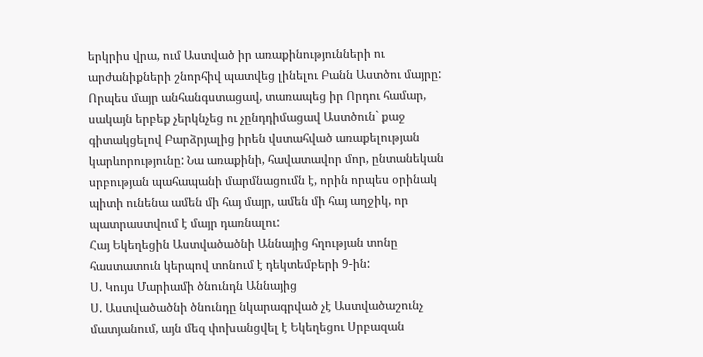երկրիս վրա, ում Աստված իր առաքինությունների ու արժանիքների շնորհիվ պատվեց լինելու Բանն Աստծու մայրը: Որպես մայր անհանգստացավ, տառապեց իր Որդու համար, սակայն երբեք չերկնչեց ու չընդդիմացավ Աստծուն` քաջ գիտակցելով Բարձրյալից իրեն վստահված առաքելության կարևորությունը: Նա առաքինի, հավատավոր մոր, ընտանեկան սրբության պահապանի մարմնացումն է, որին որպես օրինակ պիտի ունենա ամեն մի հայ մայր, ամեն մի հայ աղջիկ, որ պատրաստվում է մայր դառնալու:
Հայ Եկեղեցին Աստվածածնի Աննայից հղության տոնը հաստատուն կերպով տոնում է դեկտեմբերի 9-ին:
Ս. Կույս Մարիամի ծնունդն Աննայից
Ս. Աստվածածնի ծնունդը նկարագրված չէ Աստվածաշունչ մատյանում, այն մեզ փոխանցվել է Եկեղեցու Սրբազան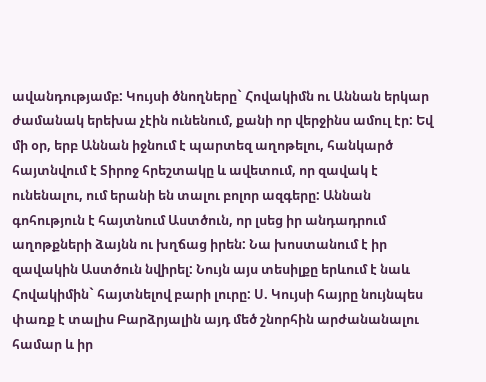ավանդությամբ: Կույսի ծնողները` Հովակիմն ու Աննան երկար ժամանակ երեխա չէին ունենում, քանի որ վերջինս ամուլ էր: Եվ մի օր, երբ Աննան իջնում է պարտեզ աղոթելու, հանկարծ հայտնվում է Տիրոջ հրեշտակը և ավետում, որ զավակ է ունենալու, ում երանի են տալու բոլոր ազգերը: Աննան գոհություն է հայտնում Աստծուն, որ լսեց իր անդադրում աղոթքների ձայնն ու խղճաց իրեն: Նա խոստանում է իր զավակին Աստծուն նվիրել: Նույն այս տեսիլքը երևում է նաև Հովակիմին` հայտնելով բարի լուրը: Ս. Կույսի հայրը նույնպես փառք է տալիս Բարձրյալին այդ մեծ շնորհին արժանանալու համար և իր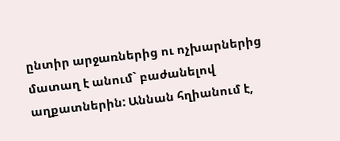ընտիր արջառներից ու ոչխարներից մատաղ է անում` բաժանելով աղքատներին: Աննան հղիանում է,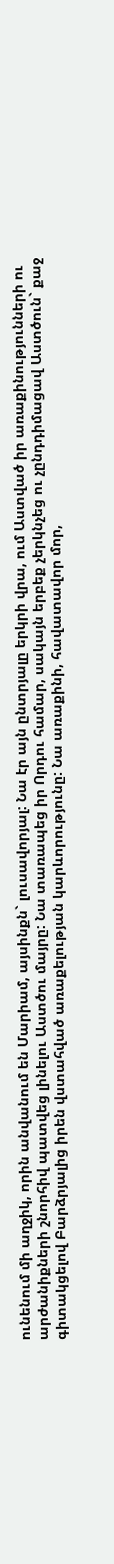ունենում մի աղջիկ, որին անվանում են Մարիամ, այսինքն` լուսավորյալ: Նա էր այն ընտրյալը երկրի վրա, ում Աստված իր առաքինությունների ու արժանիքների շնորհիվ պատվեց լինելու Աստծու մայրը: Նա տառապեց իր Որդու համար, սակայն երբեք չերկնչեց ու չընդդիմացավ Աստծուն` քաջ գիտակցելով Բարձրյալից իրեն վստահված առաքելության կարևորությունը: Նա առաքինի, հավատավոր մոր,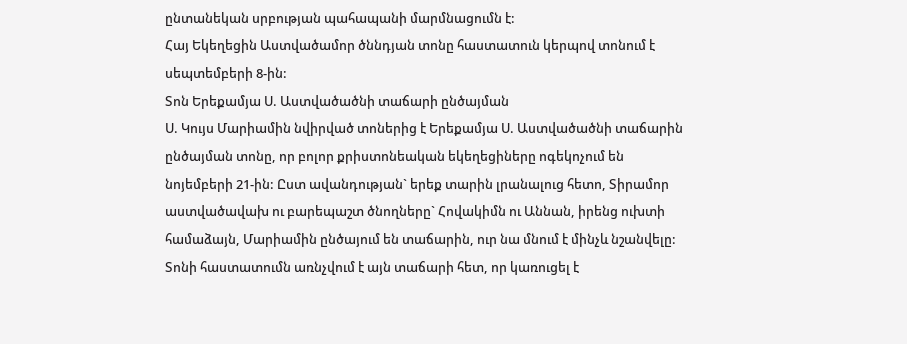ընտանեկան սրբության պահապանի մարմնացումն է:
Հայ Եկեղեցին Աստվածամոր ծննդյան տոնը հաստատուն կերպով տոնում է սեպտեմբերի 8-ին:
Տոն Երեքամյա Ս. Աստվածածնի տաճարի ընծայման
Ս. Կույս Մարիամին նվիրված տոներից է Երեքամյա Ս. Աստվածածնի տաճարին ընծայման տոնը, որ բոլոր քրիստոնեական եկեղեցիները ոգեկոչում են նոյեմբերի 21-ին: Ըստ ավանդության` երեք տարին լրանալուց հետո, Տիրամոր աստվածավախ ու բարեպաշտ ծնողները` Հովակիմն ու Աննան, իրենց ուխտի համաձայն, Մարիամին ընծայում են տաճարին, ուր նա մնում է մինչև նշանվելը:
Տոնի հաստատումն առնչվում է այն տաճարի հետ, որ կառուցել է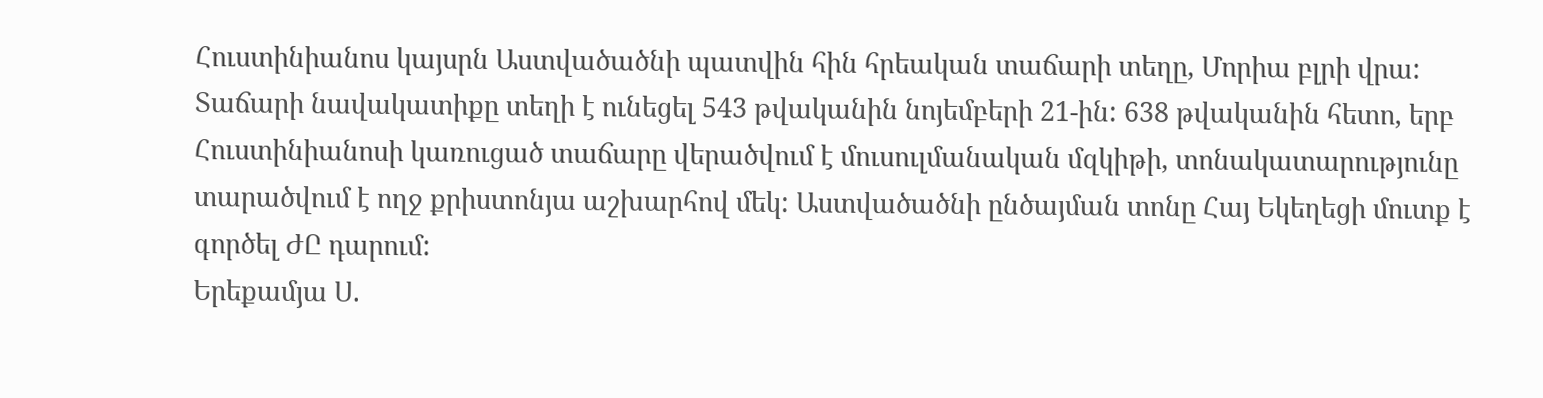Հուստինիանոս կայսրն Աստվածածնի պատվին հին հրեական տաճարի տեղը, Մորիա բլրի վրա: Տաճարի նավակատիքը տեղի է ունեցել 543 թվականին նոյեմբերի 21-ին: 638 թվականին հետո, երբ Հուստինիանոսի կառուցած տաճարը վերածվում է մուսուլմանական մզկիթի, տոնակատարությունը տարածվում է ողջ քրիստոնյա աշխարհով մեկ: Աստվածածնի ընծայման տոնը Հայ Եկեղեցի մուտք է գործել ԺԸ դարում:
Երեքամյա Ս.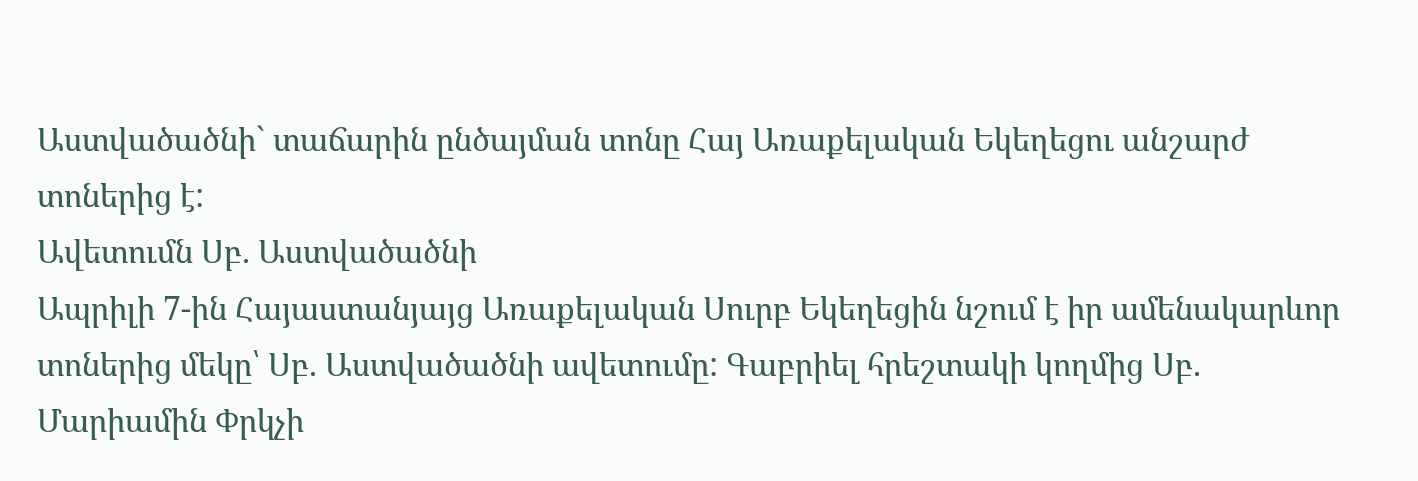Աստվածածնի` տաճարին ընծայման տոնը Հայ Առաքելական Եկեղեցու անշարժ տոներից է:
Ավետումն Սբ. Աստվածածնի
Ապրիլի 7-ին Հայաստանյայց Առաքելական Սուրբ Եկեղեցին նշում է իր ամենակարևոր տոներից մեկը՝ Սբ. Աստվածածնի ավետումը: Գաբրիել հրեշտակի կողմից Սբ. Մարիամին Փրկչի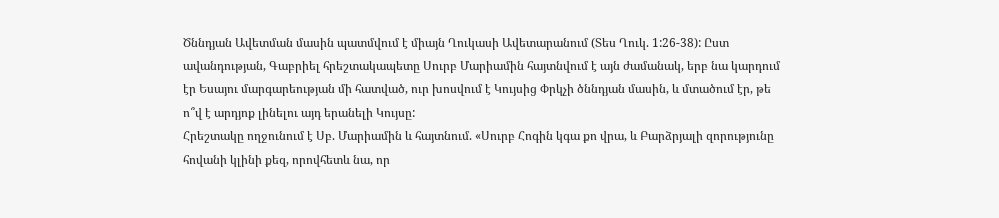Ծննդյան Ավետման մասին պատմվում է միայն Ղուկասի Ավետարանում (Տես Ղուկ. 1:26-38): Ըստ ավանդության, Գաբրիել հրեշտակապետը Սուրբ Մարիամին հայտնվում է այն ժամանակ, երբ նա կարդում էր Եսայու մարգարեության մի հատված, ուր խոսվում է Կույսից Փրկչի ծննդյան մասին, և մտածում էր, թե ո՞վ է արդյոք լինելու այդ երանելի Կույսը:
Հրեշտակը ողջունում է Սբ. Մարիամին և հայտնում. «Սուրբ Հոգին կգա քո վրա, և Բարձրյալի զորությունը հովանի կլինի քեզ, որովհետև նա, որ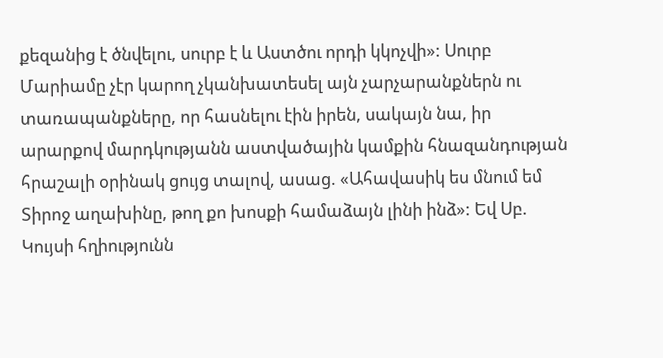քեզանից է ծնվելու, սուրբ է և Աստծու որդի կկոչվի»: Սուրբ Մարիամը չէր կարող չկանխատեսել այն չարչարանքներն ու տառապանքները, որ հասնելու էին իրեն, սակայն նա, իր արարքով մարդկությանն աստվածային կամքին հնազանդության հրաշալի օրինակ ցույց տալով, ասաց. «Ահավասիկ ես մնում եմ Տիրոջ աղախինը, թող քո խոսքի համաձայն լինի ինձ»: Եվ Սբ. Կույսի հղիությունն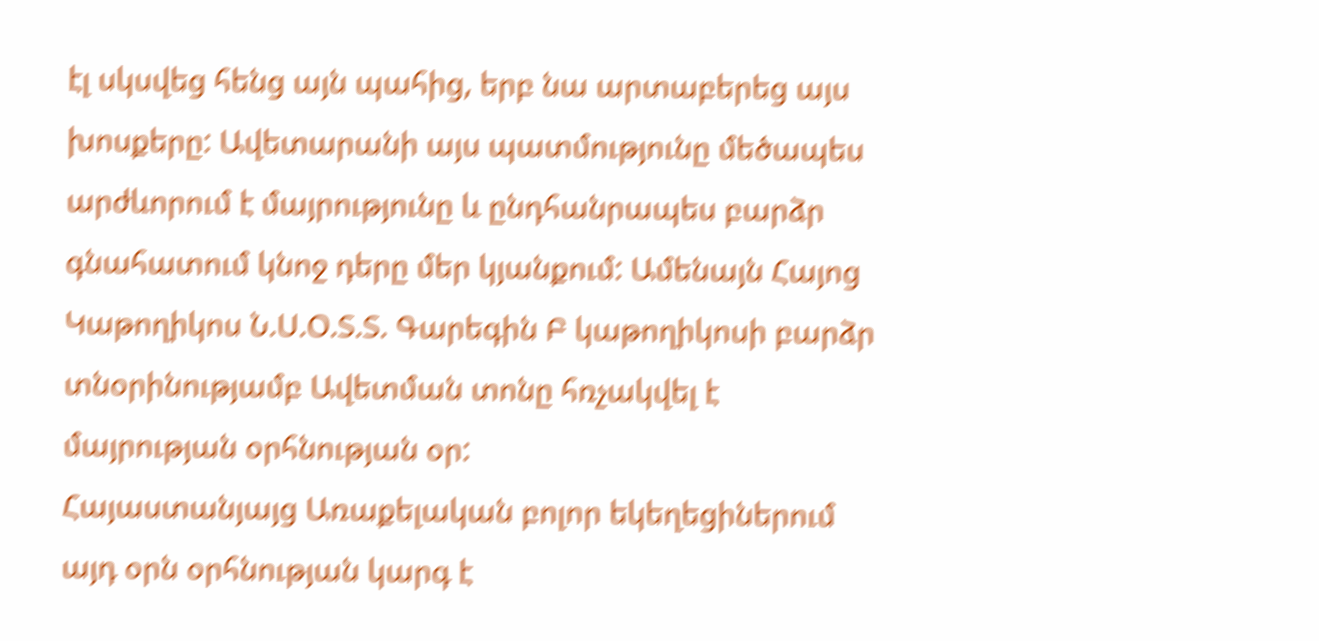էլ սկսվեց հենց այն պահից, երբ նա արտաբերեց այս խոսքերը: Ավետարանի այս պատմությունը մեծապես արժևորում է մայրությունը և ընդհանրապես բարձր գնահատում կնոջ դերը մեր կյանքում: Ամենայն Հայոց Կաթողիկոս Ն.Ս.Օ.Տ.Տ. Գարեգին Բ կաթողիկոսի բարձր տնօրինությամբ Ավետման տոնը հռչակվել է մայրության օրհնության օր:
Հայաստանյայց Առաքելական բոլոր եկեղեցիներում այդ օրն օրհնության կարգ է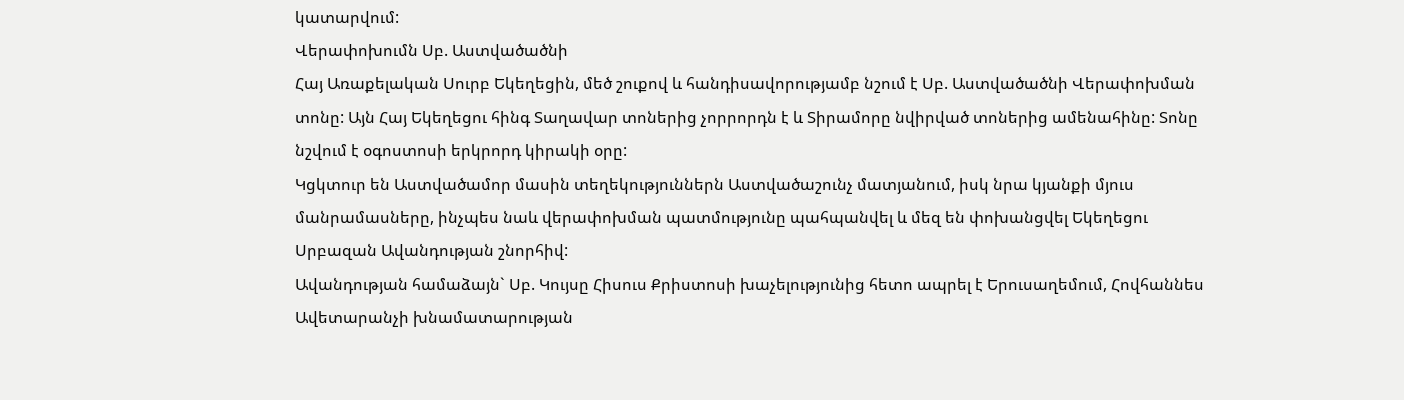կատարվում:
Վերափոխումն Սբ. Աստվածածնի
Հայ Առաքելական Սուրբ Եկեղեցին, մեծ շուքով և հանդիսավորությամբ նշում է Սբ. Աստվածածնի Վերափոխման տոնը: Այն Հայ Եկեղեցու հինգ Տաղավար տոներից չորրորդն է և Տիրամորը նվիրված տոներից ամենահինը: Տոնը նշվում է օգոստոսի երկրորդ կիրակի օրը:
Կցկտուր են Աստվածամոր մասին տեղեկություններն Աստվածաշունչ մատյանում, իսկ նրա կյանքի մյուս մանրամասները, ինչպես նաև վերափոխման պատմությունը պահպանվել և մեզ են փոխանցվել Եկեղեցու Սրբազան Ավանդության շնորհիվ:
Ավանդության համաձայն` Սբ. Կույսը Հիսուս Քրիստոսի խաչելությունից հետո ապրել է Երուսաղեմում, Հովհաննես Ավետարանչի խնամատարության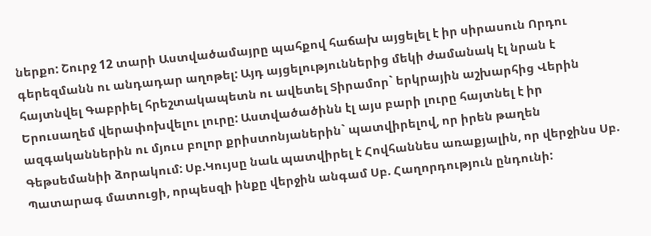ներքո: Շուրջ 12 տարի Աստվածամայրը պահքով հաճախ այցելել է իր սիրասուն Որդու գերեզմանն ու անդադար աղոթել: Այդ այցելություններից մեկի ժամանակ էլ նրան է հայտնվել Գաբրիել հրեշտակապետն ու ավետել Տիրամոր` երկրային աշխարհից Վերին Երուսաղեմ վերափոխվելու լուրը: Աստվածածինն էլ այս բարի լուրը հայտնել է իր ազգականներին ու մյուս բոլոր քրիստոնյաներին` պատվիրելով, որ իրեն թաղեն Գեթսեմանիի ձորակում: Սբ.Կույսը նաև պատվիրել է Հովհաննես առաքյալին, որ վերջինս Սբ. Պատարագ մատուցի, որպեսզի ինքը վերջին անգամ Սբ. Հաղորդություն ընդունի: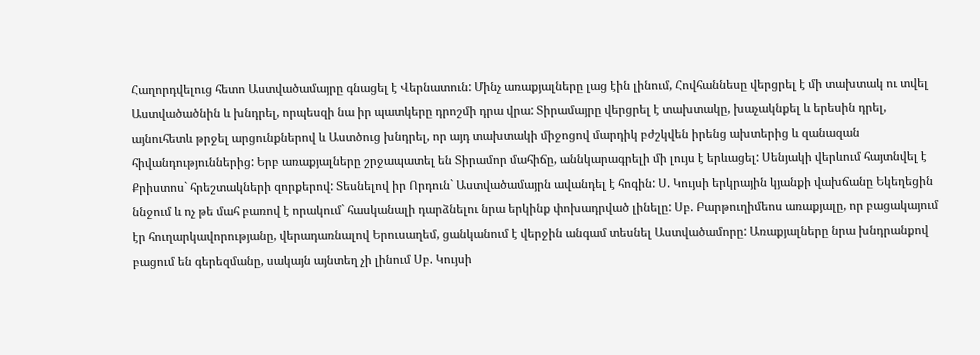Հաղորդվելուց հետո Աստվածամայրը գնացել է Վերնատուն: Մինչ առաքյալները լաց էին լինում, Հովհաննեսը վերցրել է մի տախտակ ու տվել Աստվածածնին և խնդրել, որպեսզի նա իր պատկերը դրոշմի դրա վրա: Տիրամայրը վերցրել է տախտակը, խաչակնքել և երեսին դրել, այնուհետև թրջել արցունքներով և Աստծուց խնդրել, որ այդ տախտակի միջոցով մարդիկ բժշկվեն իրենց ախտերից և զանազան հիվանդություններից: Երբ առաքյալները շրջապատել են Տիրամոր մահիճը, աննկարագրելի մի լույս է երևացել: Սենյակի վերևում հայտնվել է Քրիստոս` հրեշտակների զորքերով: Տեսնելով իր Որդուն` Աստվածամայրն ավանդել է հոգին: Ս. Կույսի երկրային կյանքի վախճանը Եկեղեցին ննջում և ոչ թե մահ բառով է որակում` հասկանալի դարձնելու նրա երկինք փոխադրված լինելը: Սբ. Բարթուղիմեոս առաքյալը, որ բացակայում էր հուղարկավորությանը, վերադառնալով Երուսաղեմ, ցանկանում է վերջին անգամ տեսնել Աստվածամորը: Առաքյալները նրա խնդրանքով բացում են գերեզմանը, սակայն այնտեղ չի լինում Սբ. Կույսի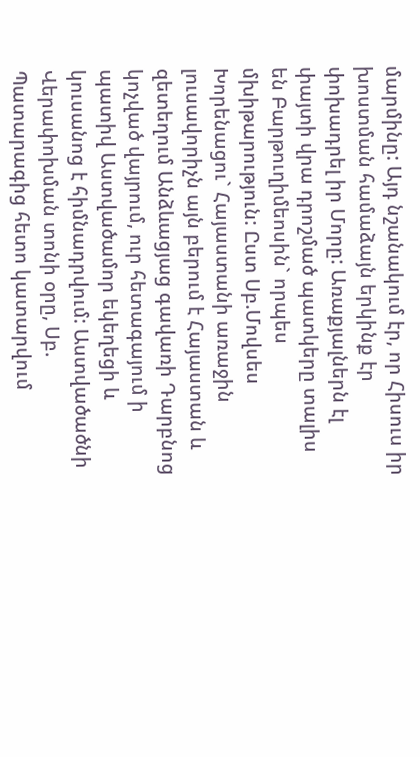մարմինը: Այդ նշանակում էր, որ Հիսուս իր խոստման համաձայն երկինք էր փոխադրել իր Մորը: Առաքյալներն էլ փայտի վրա դրոշմած պատկերը տալիս են Բարթուղիմեոսին` որպես մխիթարություն: Ըստ Սբ.Մովսես Խորենացու` Հայաստանի առաջին լուսավորիչն այն բերում է Հայաստան և զետեղում Անձևացյաց գավառի Դարբնոց կոչված վայրում, ուր հետագայում ի պատիվ Աստվածամոր եկեղեցի և կուսանոց է հիմնադրվում: Աստվածածնի Վերափոխման տոնի օրը, Սբ. Պատարագից հետո կատարվում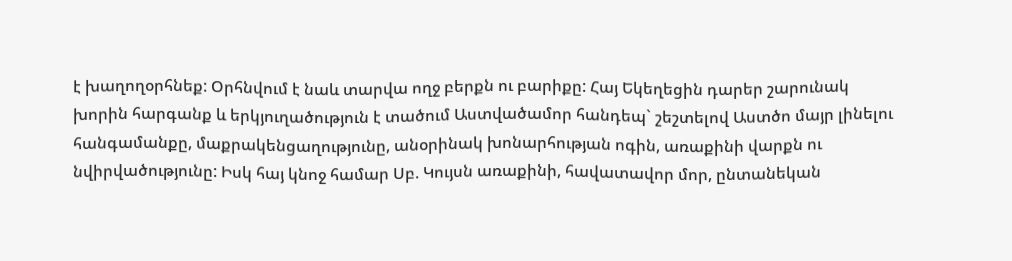է խաղողօրհնեք: Օրհնվում է նաև տարվա ողջ բերքն ու բարիքը: Հայ Եկեղեցին դարեր շարունակ խորին հարգանք և երկյուղածություն է տածում Աստվածամոր հանդեպ` շեշտելով Աստծո մայր լինելու հանգամանքը, մաքրակենցաղությունը, անօրինակ խոնարհության ոգին, առաքինի վարքն ու նվիրվածությունը: Իսկ հայ կնոջ համար Սբ. Կույսն առաքինի, հավատավոր մոր, ընտանեկան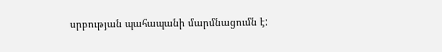սրբության պահապանի մարմնացումն է: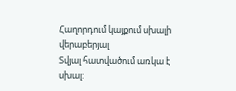Հաղորդում կայքում սխալի վերաբերյալ
Տվյալ հատվածում առկա է սխալ: